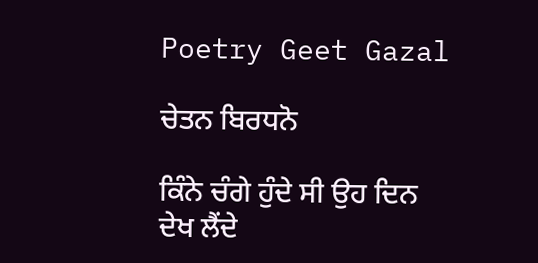Poetry Geet Gazal

ਚੇਤਨ ਬਿਰਧਨੋ

ਕਿੰਨੇ ਚੰਗੇ ਹੁੰਦੇ ਸੀ ਉਹ ਦਿਨ
ਦੇਖ ਲੈਂਦੇ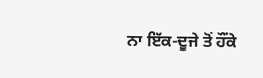ਨਾ ਇੱਕ-ਦੂਜੇ ਤੋਂ ਹੌਂਕੇ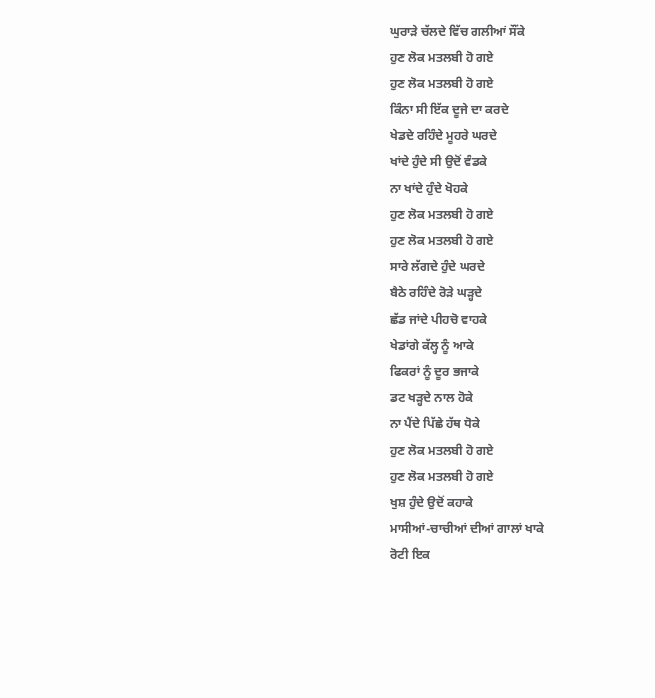ਘੁਰਾੜੇ ਚੱਲਦੇ ਵਿੱਚ ਗਲੀਆਂ ਸੌਂਕੇ
ਹੁਣ ਲੋਕ ਮਤਲਬੀ ਹੋ ਗਏ
ਹੁਣ ਲੋਕ ਮਤਲਬੀ ਹੋ ਗਏ
ਕਿੰਨਾ ਸੀ ਇੱਕ ਦੂਜੇ ਦਾ ਕਰਦੇ
ਖੇਡਦੇ ਰਹਿੰਦੇ ਮੂਹਰੇ ਘਰਦੇ
ਖਾਂਦੇ ਹੁੰਦੇ ਸੀ ਉਦੋਂ ਵੰਡਕੇ
ਨਾ ਖਾਂਦੇ ਹੁੰਦੇ ਖੋਹਕੇ
ਹੁਣ ਲੋਕ ਮਤਲਬੀ ਹੋ ਗਏ
ਹੁਣ ਲੋਕ ਮਤਲਬੀ ਹੋ ਗਏ
ਸਾਰੇ ਲੱਗਦੇ ਹੁੰਦੇ ਘਰਦੇ
ਬੈਠੇ ਰਹਿੰਦੇ ਰੋੜੇ ਘੜ੍ਹਦੇ
ਛੱਡ ਜਾਂਦੇ ਪੀਹਚੋ ਵਾਹਕੇ
ਖੇਡਾਂਗੇ ਕੱਲ੍ਹ ਨੂੰ ਆਕੇ
ਫਿਕਰਾਂ ਨੂੰ ਦੂਰ ਭਜਾਕੇ
ਡਟ ਖੜ੍ਹਦੇ ਨਾਲ ਹੋਕੇ
ਨਾ ਪੈਂਦੇ ਪਿੱਛੇ ਹੱਥ ਧੋਕੇ
ਹੁਣ ਲੋਕ ਮਤਲਬੀ ਹੋ ਗਏ
ਹੁਣ ਲੋਕ ਮਤਲਬੀ ਹੋ ਗਏ
ਖੁਸ਼ ਹੁੰਦੇ ਉਦੋਂ ਕਹਾਕੇ
ਮਾਸੀਆਂ-ਚਾਚੀਆਂ ਦੀਆਂ ਗਾਲਾਂ ਖਾਕੇ
ਰੋਟੀ ਇਕ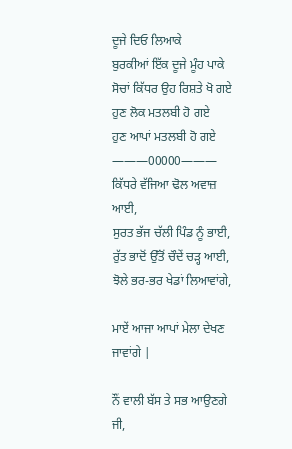ਦੂਜੇ ਦਿਓ ਲਿਆਕੇ
ਬੁਰਕੀਆਂ ਇੱਕ ਦੂਜੇ ਮੂੰਹ ਪਾਕੇ
ਸੋਚਾਂ ਕਿੱਧਰ ਉਹ ਰਿਸ਼ਤੇ ਖੋ ਗਏ
ਹੁਣ ਲੋਕ ਮਤਲਬੀ ਹੋ ਗਏ
ਹੁਣ ਆਪਾਂ ਮਤਲਬੀ ਹੋ ਗਏ
———00000———
ਕਿੱਧਰੇ ਵੱਜਿਆ ਢੋਲ ਅਵਾਜ਼ ਆਈ,
ਸੁਰਤ ਭੱਜ ਚੱਲੀ ਪਿੰਡ ਨੂੰ ਭਾਈ,
ਰੁੱਤ ਭਾਦੋਂ ਉੱਤੋਂ ਚੌਦੇਂ ਚੜ੍ਹ ਆਈ,
ਝੋਲੇ ਭਰ-ਭਰ ਖੇਡਾਂ ਲਿਆਵਾਂਗੇ,

ਮਾਏਂ ਆਜਾ ਆਪਾਂ ਮੇਲਾ ਦੇਖਣ ਜਾਵਾਂਗੇ |

ਨੌਂ ਵਾਲੀ ਬੱਸ ਤੇ ਸਭ ਆਉਣਗੇ ਜੀ,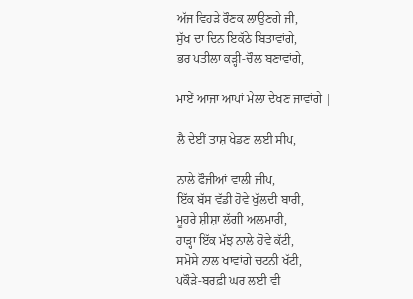ਅੱਜ ਵਿਹੜੇ ਰੌਣਕ ਲਾਉਣਗੇ ਜੀ,
ਸੁੱਖ ਦਾ ਦਿਨ ਇਕੱਠੇ ਬਿਤਾਵਾਂਗੇ,
ਭਰ ਪਤੀਲਾ ਕੜ੍ਹੀ-ਚੌਲ ਬਣਾਵਾਂਗੇ,

ਮਾਏਂ ਆਜਾ ਆਪਾਂ ਮੇਲਾ ਦੇਖਣ ਜਾਵਾਂਗੇ |

ਲੈ ਦੇਈਂ ਤਾਸ਼ ਖੇਡਣ ਲਈ ਸੀਪ,

ਨਾਲੇ ਫੌਜੀਆਂ ਵਾਲੀ ਜੀਪ,
ਇੱਕ ਬੱਸ ਵੱਡੀ ਹੋਵੇ ਖੁੱਲਦੀ ਬਾਰੀ,
ਮੂਹਰੇ ਸ਼ੀਸ਼ਾ ਲੱਗੀ ਅਲਮਾਰੀ,
ਹਾੜ੍ਹਾ ਇੱਕ ਮੱਝ ਨਾਲੇ ਹੋਵੇ ਕੱਟੀ,
ਸਮੋਸੇ ਨਾਲ ਖਾਵਾਂਗੇ ਚਟਨੀ ਖੱਟੀ,
ਪਕੌੜੇ-ਬਰਫ਼ੀ ਘਰ ਲਈ ਵੀ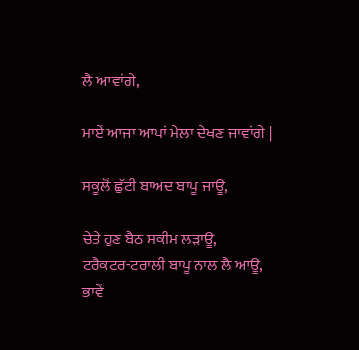ਲੈ ਆਵਾਂਗੇ,

ਮਾਏਂ ਆਜਾ ਆਪਾਂ ਮੇਲਾ ਦੇਖਣ ਜਾਵਾਂਗੇ |

ਸਕੂਲੋਂ ਛੁੱਟੀ ਬਾਅਦ ਬਾਪੂ ਜਾਊ,

ਚੇਤੇ ਹੁਣ ਬੈਠ ਸਕੀਮ ਲੜਾਊ,
ਟਰੈਕਟਰ-ਟਰਾਲੀ ਬਾਪੂ ਨਾਲ ਲੈ ਆਊ,
ਭਾਵੇਂ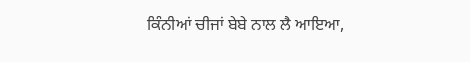ਕਿੰਨੀਆਂ ਚੀਜਾਂ ਬੇਬੇ ਨਾਲ ਲੈ ਆਇਆ,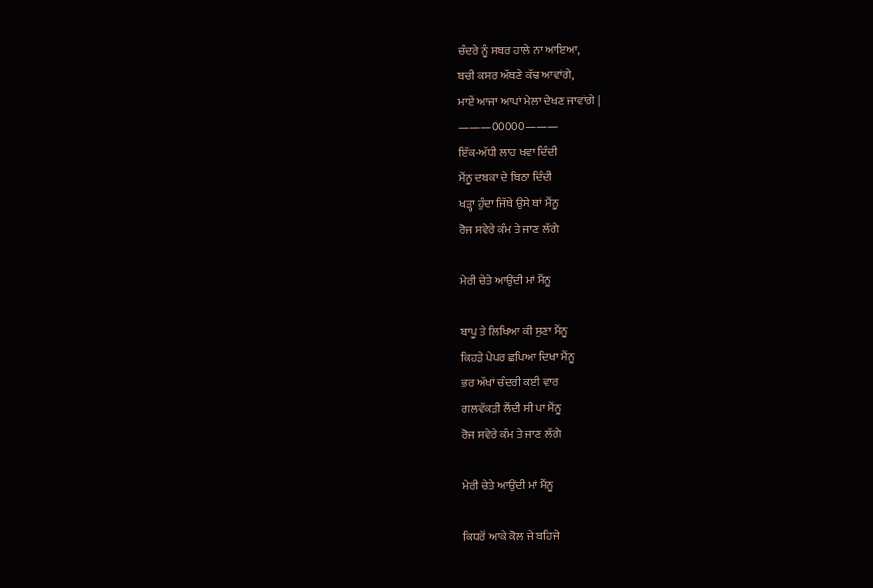ਚੰਦਰੇ ਨੂੰ ਸਬਰ ਹਾਲੇ ਨਾ ਆਇਆ,
ਬਚੀ ਕਸਰ ਅੱਥਣੇ ਕੱਢ ਆਵਾਂਗੇ,
ਮਾਏਂ ਆਜਾ ਆਪਾਂ ਮੇਲਾ ਦੇਖਣ ਜਾਵਾਂਗੇ |
———00000———
ਇੱਕ-ਅੱਧੀ ਲਾਹ ਖਵਾ ਦਿੰਦੀ
ਮੈਂਨੂ ਦਬਕਾ ਦੇ ਬਿਠਾ ਦਿੰਦੀ
ਖੜ੍ਹਾ ਹੁੰਦਾ ਜਿੱਥੇ ਉਸੇ ਥਾਂ ਮੈਂਨੂ
ਰੋਜ ਸਵੇਰੇ ਕੰਮ ਤੇ ਜਾਣ ਲੱਗੇ

ਮੇਰੀ ਚੇਤੇ ਆਉਂਦੀ ਮਾਂ ਮੈਂਨੂ

ਬਾਪੂ ਤੇ ਲਿਖਿਆ ਕੀ ਸੁਣਾ ਮੈਂਨੂ
ਕਿਹੜੇ ਪੇਪਰ ਛਪਿਆ ਦਿਖਾ ਮੈਂਨੂ
ਭਰ ਅੱਖਾਂ ਚੰਦਰੀ ਕਈ ਵਾਰ
ਗਲਵੱਕੜੀ ਲੈਂਦੀ ਸੀ ਪਾ ਮੈਂਨੂ
ਰੋਜ ਸਵੇਰੇ ਕੰਮ ਤੇ ਜਾਣ ਲੱਗੇ

ਮੇਰੀ ਚੇਤੇ ਆਉਂਦੀ ਮਾਂ ਮੈਂਨੂ

ਕਿਧਰੋਂ ਆਕੇ ਕੋਲ ਜੇ ਬਹਿਜੇ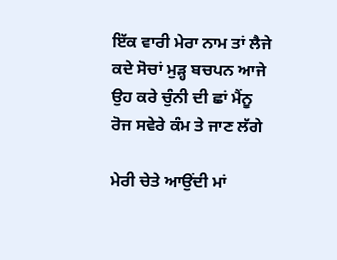ਇੱਕ ਵਾਰੀ ਮੇਰਾ ਨਾਮ ਤਾਂ ਲੈਜੇ
ਕਦੇ ਸੋਚਾਂ ਮੁੜ੍ਹ ਬਚਪਨ ਆਜੇ
ਉਹ ਕਰੇ ਚੁੰਨੀ ਦੀ ਛਾਂ ਮੈਂਨੂ
ਰੋਜ ਸਵੇਰੇ ਕੰਮ ਤੇ ਜਾਣ ਲੱਗੇ

ਮੇਰੀ ਚੇਤੇ ਆਉਂਦੀ ਮਾਂ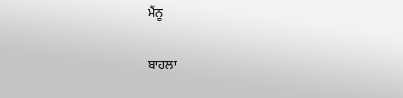ਮੈਂਨੂ

ਬਾਹਲਾ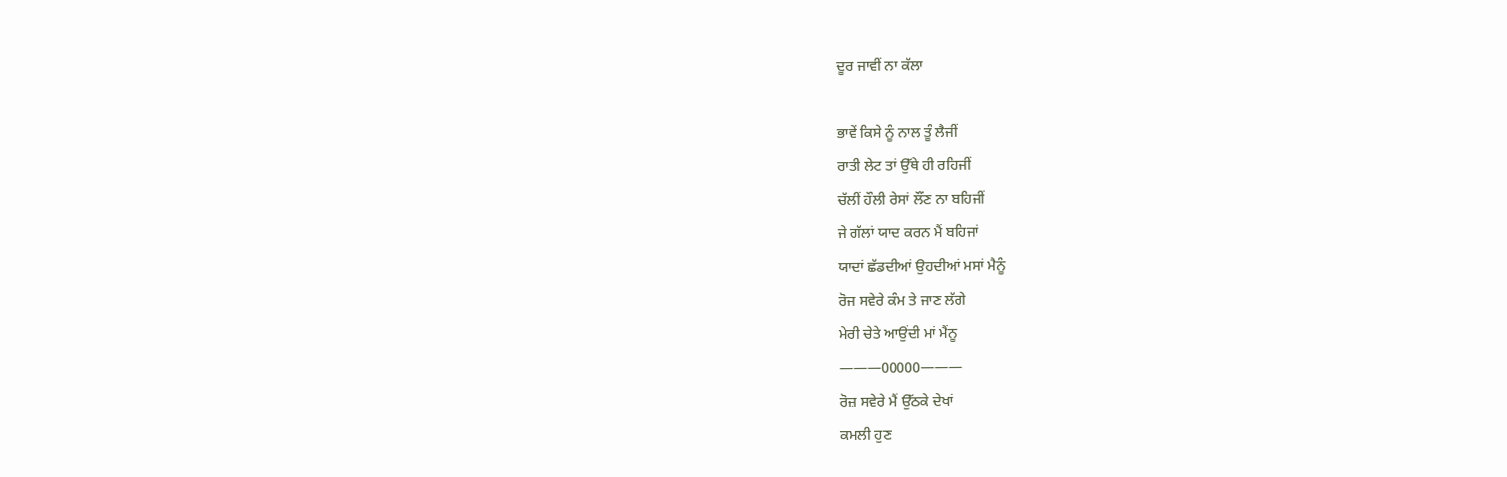ਦੂਰ ਜਾਵੀਂ ਨਾ ਕੱਲਾ

ਭਾਵੇਂ ਕਿਸੇ ਨੂੰ ਨਾਲ ਤੂੰ ਲੈਜੀਂ
ਰਾਤੀ ਲੇਟ ਤਾਂ ਉੱਥੇ ਹੀ ਰਹਿਜੀਂ
ਚੱਲੀਂ ਹੌਲੀ ਰੇਸਾਂ ਲੌਂਣ ਨਾ ਬਹਿਜੀਂ
ਜੇ ਗੱਲਾਂ ਯਾਦ ਕਰਨ ਮੈਂ ਬਹਿਜਾਂ
ਯਾਦਾਂ ਛੱਡਦੀਆਂ ਉਹਦੀਆਂ ਮਸਾਂ ਮੈਨੂੰ
ਰੋਜ ਸਵੇਰੇ ਕੰਮ ਤੇ ਜਾਣ ਲੱਗੇ
ਮੇਰੀ ਚੇਤੇ ਆਉਂਦੀ ਮਾਂ ਮੈਂਨੂ
———00000———
ਰੋਜ਼ ਸਵੇਰੇ ਮੈਂ ਉੱਠਕੇ ਦੇਖਾਂ
ਕਮਲੀ ਹੁਣ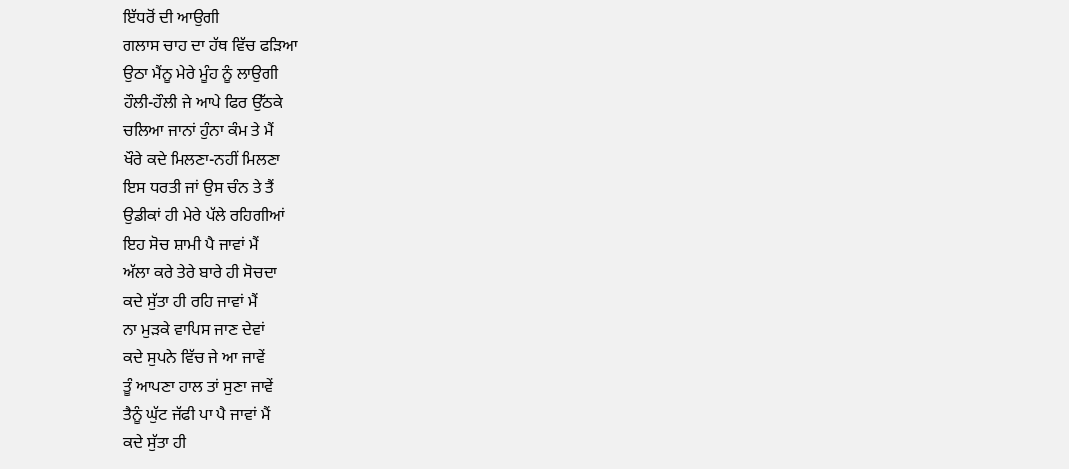ਇੱਧਰੋਂ ਦੀ ਆਉਗੀ
ਗਲਾਸ ਚਾਹ ਦਾ ਹੱਥ ਵਿੱਚ ਫੜਿਆ
ਉਠਾ ਮੈਂਨੂ ਮੇਰੇ ਮੂੰਹ ਨੂੰ ਲਾਉਗੀ
ਹੌਲੀ-ਹੌਲੀ ਜੇ ਆਪੇ ਫਿਰ ਉੱਠਕੇ
ਚਲਿਆ ਜਾਨਾਂ ਹੁੰਨਾ ਕੰਮ ਤੇ ਮੈਂ
ਖੌਰੇ ਕਦੇ ਮਿਲਣਾ-ਨਹੀਂ ਮਿਲਣਾ
ਇਸ ਧਰਤੀ ਜਾਂ ਉਸ ਚੰਨ ਤੇ ਤੈਂ
ਉਡੀਕਾਂ ਹੀ ਮੇਰੇ ਪੱਲੇ ਰਹਿਗੀਆਂ
ਇਹ ਸੋਚ ਸ਼ਾਮੀ ਪੈ ਜਾਵਾਂ ਮੈਂ
ਅੱਲਾ ਕਰੇ ਤੇਰੇ ਬਾਰੇ ਹੀ ਸੋਚਦਾ
ਕਦੇ ਸੁੱਤਾ ਹੀ ਰਹਿ ਜਾਵਾਂ ਮੈਂ
ਨਾ ਮੁੜਕੇ ਵਾਪਿਸ ਜਾਣ ਦੇਵਾਂ
ਕਦੇ ਸੁਪਨੇ ਵਿੱਚ ਜੇ ਆ ਜਾਵੇਂ
ਤੂੰ ਆਪਣਾ ਹਾਲ ਤਾਂ ਸੁਣਾ ਜਾਵੇਂ
ਤੈਨੂੰ ਘੁੱਟ ਜੱਫੀ ਪਾ ਪੈ ਜਾਵਾਂ ਮੈਂ
ਕਦੇ ਸੁੱਤਾ ਹੀ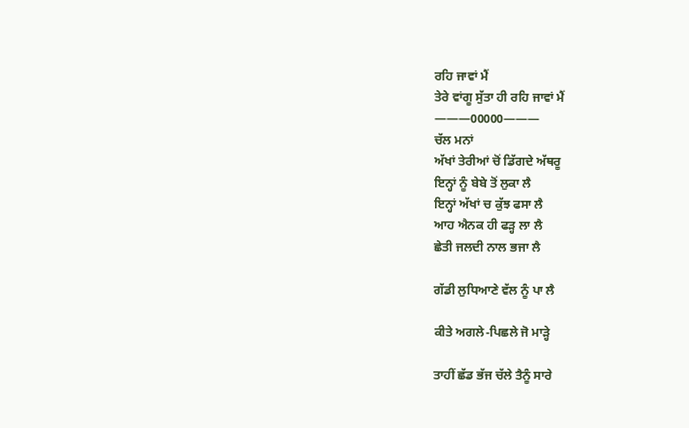ਰਹਿ ਜਾਵਾਂ ਮੈਂ
ਤੇਰੇ ਵਾਂਗੂ ਸੁੱਤਾ ਹੀ ਰਹਿ ਜਾਵਾਂ ਮੈਂ
———00000———
ਚੱਲ ਮਨਾਂ
ਅੱਖਾਂ ਤੇਰੀਆਂ ਚੋਂ ਡਿੱਗਦੇ ਅੱਥਰੂ
ਇਨ੍ਹਾਂ ਨੂੰ ਬੇਬੇ ਤੋਂ ਲੁਕਾ ਲੈ
ਇਨ੍ਹਾਂ ਅੱਖਾਂ ਚ ਕੁੱਝ ਫਸਾ ਲੈ
ਆਹ ਐਨਕ ਹੀ ਫੜ੍ਹ ਲਾ ਲੈ
ਛੇਤੀ ਜਲਦੀ ਨਾਲ ਭਜਾ ਲੈ

ਗੱਡੀ ਲੁਧਿਆਣੇ ਵੱਲ ਨੂੰ ਪਾ ਲੈ

ਕੀਤੇ ਅਗਲੇ-ਪਿਛਲੇ ਜੋ ਮਾੜ੍ਹੇ

ਤਾਹੀਂ ਛੱਡ ਭੱਜ ਚੱਲੇ ਤੈਨੂੰ ਸਾਰੇ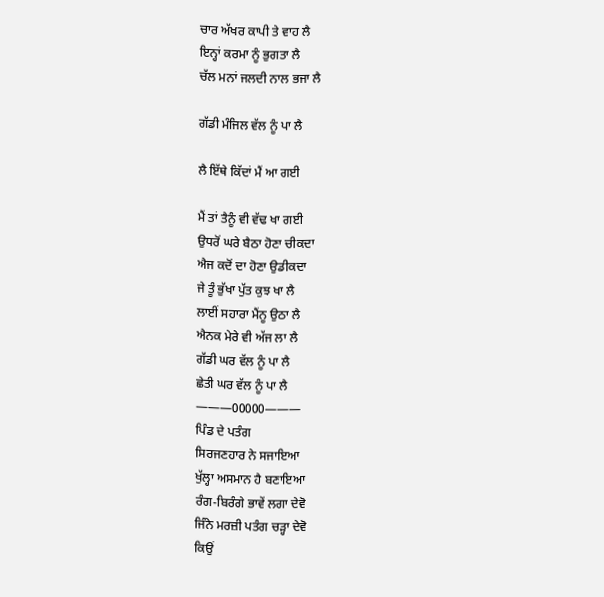ਚਾਰ ਅੱਖਰ ਕਾਪੀ ਤੇ ਵਾਹ ਲੈ
ਇਨ੍ਹਾਂ ਕਰਮਾ ਨੂੰ ਭੁਗਤਾ ਲੈ
ਚੱਲ ਮਨਾਂ ਜਲਦੀ ਨਾਲ ਭਜਾ ਲੈ

ਗੱਡੀ ਮੰਜਿਲ ਵੱਲ ਨੂੰ ਪਾ ਲੈ

ਲੈ ਇੱਥੇ ਕਿੱਦਾਂ ਮੈਂ ਆ ਗਈ

ਮੈਂ ਤਾਂ ਤੈਨੂੰ ਵੀ ਵੱਢ ਖਾ ਗਈ
ਉਧਰੋਂ ਘਰੇ ਬੈਠਾ ਹੋਣਾ ਚੀਕਦਾ
ਐਜ ਕਦੋਂ ਦਾ ਹੋਣਾ ਉਡੀਕਦਾ
ਜੇ ਤੂੰ ਭੁੱਖਾ ਪੁੱਤ ਕੁਝ ਖਾ ਲੈ
ਲਾਈਂ ਸਹਾਰਾ ਮੈਂਨੂ ਉਠਾ ਲੈ
ਐਨਕ ਮੇਰੇ ਵੀ ਅੱਜ ਲਾ ਲੈ
ਗੱਡੀ ਘਰ ਵੱਲ ਨੂੰ ਪਾ ਲੈ
ਛੇਤੀ ਘਰ ਵੱਲ ਨੂੰ ਪਾ ਲੈ
———00000———
ਪਿੰਡ ਦੇ ਪਤੰਗ
ਸਿਰਜਣਹਾਰ ਨੇ ਸਜਾਇਆ
ਖੁੱਲ੍ਹਾ ਅਸਮਾਨ ਹੈ ਬਣਾਇਆ
ਰੰਗ-ਬਿਰੰਗੇ ਭਾਵੇਂ ਲਗਾ ਦੇਵੋ
ਜਿੰਨੇ ਮਰਜ਼ੀ ਪਤੰਗ ਚੜ੍ਹਾ ਦੇਵੋ
ਕਿਉਂ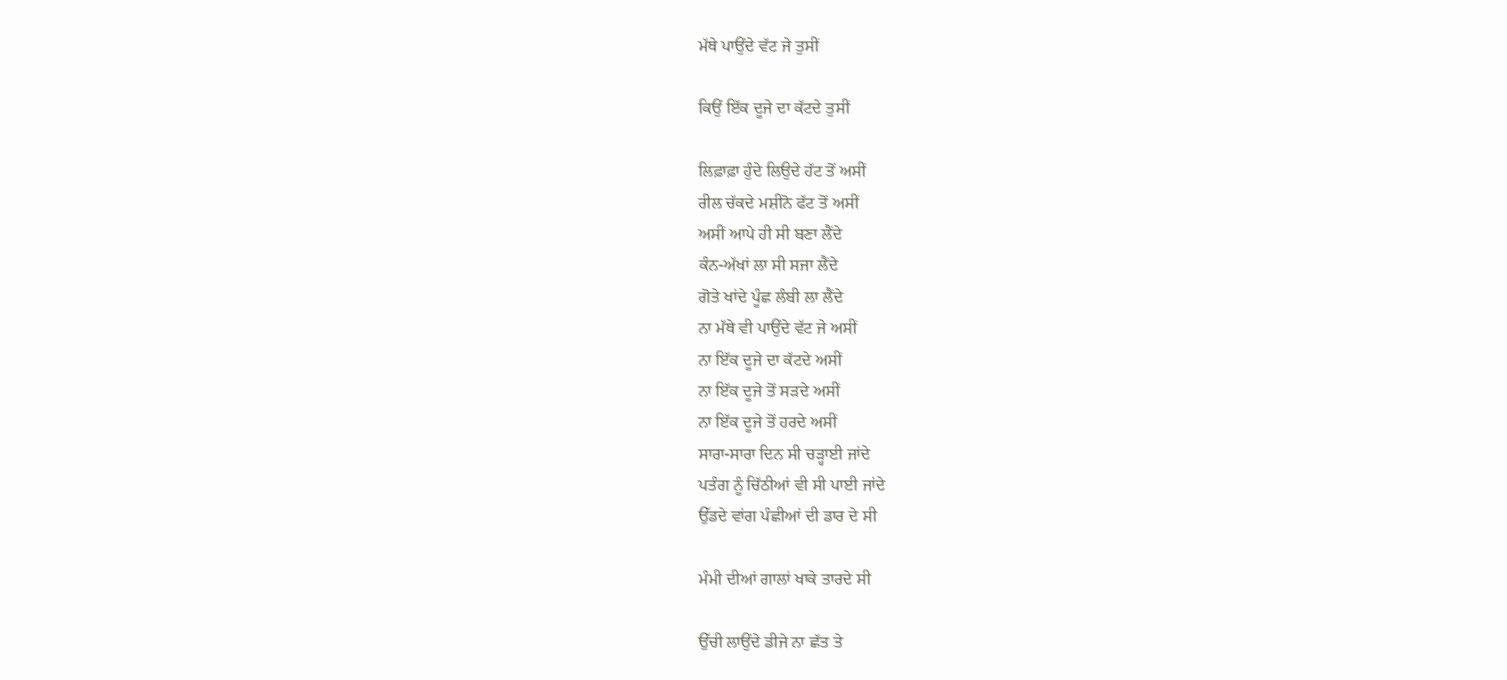ਮੱਥੇ ਪਾਉਂਦੇ ਵੱਟ ਜੇ ਤੁਸੀਂ

ਕਿਉਂ ਇੱਕ ਦੂਜੇ ਦਾ ਕੱਟਦੇ ਤੁਸੀਂ

ਲਿਫ਼ਾਫ਼ਾ ਹੁੰਦੇ ਲਿਉਦੇ ਹੱਟ ਤੋਂ ਅਸੀਂ
ਰੀਲ ਚੱਕਦੇ ਮਸ਼ੀਨੋ ਫੱਟ ਤੋਂ ਅਸੀਂ
ਅਸੀਂ ਆਪੇ ਹੀ ਸੀ ਬਣਾ ਲੈਂਦੇ
ਕੰਨ-ਅੱਖਾਂ ਲਾ ਸੀ ਸਜਾ ਲੈਂਦੇ
ਗੋਤੇ ਖਾਂਦੇ ਪੂੰਛ ਲੰਬੀ ਲਾ ਲੈਂਦੇ
ਨਾ ਮੱਥੇ ਵੀ ਪਾਉਂਦੇ ਵੱਟ ਜੇ ਅਸੀਂ
ਨਾ ਇੱਕ ਦੂਜੇ ਦਾ ਕੱਟਦੇ ਅਸੀਂ
ਨਾ ਇੱਕ ਦੂਜੇ ਤੋਂ ਸੜਦੇ ਅਸੀਂ
ਨਾ ਇੱਕ ਦੂਜੇ ਤੋਂ ਹਰਦੇ ਅਸੀਂ
ਸਾਰਾ-ਸਾਰਾ ਦਿਨ ਸੀ ਚੜ੍ਹਾਈ ਜਾਂਦੇ
ਪਤੰਗ ਨੂੰ ਚਿੱਠੀਆਂ ਵੀ ਸੀ ਪਾਈ ਜਾਂਦੇ
ਉੱਡਦੇ ਵਾਂਗ ਪੰਛੀਆਂ ਦੀ ਡਾਰ ਦੇ ਸੀ

ਮੰਮੀ ਦੀਆਂ ਗਾਲਾਂ ਖਾਕੇ ਤਾਰਦੇ ਸੀ

ਉੱਚੀ ਲਾਉਂਦੇ ਡੀਜੇ ਨਾ ਛੱਤ ਤੇ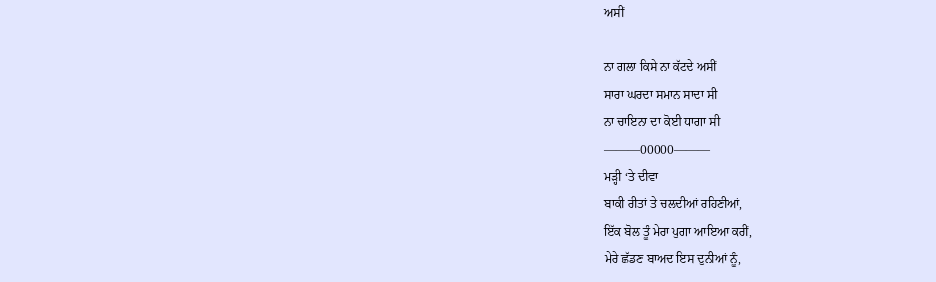ਅਸੀਂ

ਨਾ ਗਲਾ ਕਿਸੇ ਨਾ ਕੱਟਦੇ ਅਸੀਂ
ਸਾਰਾ ਘਰਦਾ ਸਮਾਨ ਸਾਦਾ ਸੀ
ਨਾ ਚਾਇਨਾ ਦਾ ਕੋਈ ਧਾਗਾ ਸੀ
———00000———
ਮੜ੍ਹੀ ‘ਤੇ ਦੀਵਾ
ਬਾਕੀ ਰੀਤਾਂ ਤੇ ਚਲਦੀਆਂ ਰਹਿਣੀਆਂ,
ਇੱਕ ਬੋਲ ਤੂੰ ਮੇਰਾ ਪੁਗਾ ਆਇਆ ਕਰੀਂ,
ਮੇਰੇ ਛੱਡਣ ਬਾਅਦ ਇਸ ਦੁਨੀਆਂ ਨੂੰ,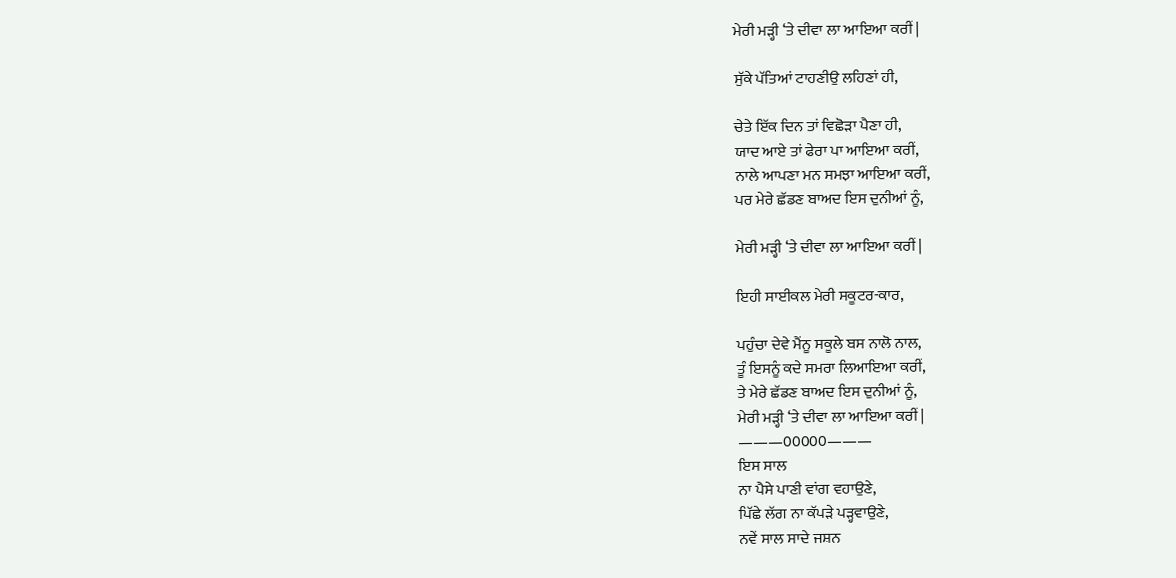ਮੇਰੀ ਮੜ੍ਹੀ ‘ਤੇ ਦੀਵਾ ਲਾ ਆਇਆ ਕਰੀਂ |

ਸੁੱਕੇ ਪੱਤਿਆਂ ਟਾਹਣੀਉ ਲਹਿਣਾਂ ਹੀ,

ਚੇਤੇ ਇੱਕ ਦਿਨ ਤਾਂ ਵਿਛੋੜਾ ਪੈਣਾ ਹੀ,
ਯਾਦ ਆਏ ਤਾਂ ਫੇਰਾ ਪਾ ਆਇਆ ਕਰੀਂ,
ਨਾਲੇ ਆਪਣਾ ਮਨ ਸਮਝਾ ਆਇਆ ਕਰੀਂ,
ਪਰ ਮੇਰੇ ਛੱਡਣ ਬਾਅਦ ਇਸ ਦੁਨੀਆਂ ਨੂੰ,

ਮੇਰੀ ਮੜ੍ਹੀ ‘ਤੇ ਦੀਵਾ ਲਾ ਆਇਆ ਕਰੀਂ |

ਇਹੀ ਸਾਈਕਲ ਮੇਰੀ ਸਕੂਟਰ-ਕਾਰ,

ਪਹੁੰਚਾ ਦੇਵੇ ਮੈਂਨੂ ਸਕੂਲੇ ਬਸ ਨਾਲੋ ਨਾਲ,
ਤੂੰ ਇਸਨੂੰ ਕਦੇ ਸਮਰਾ ਲਿਆਇਆ ਕਰੀਂ,
ਤੇ ਮੇਰੇ ਛੱਡਣ ਬਾਅਦ ਇਸ ਦੁਨੀਆਂ ਨੂੰ,
ਮੇਰੀ ਮੜ੍ਹੀ ‘ਤੇ ਦੀਵਾ ਲਾ ਆਇਆ ਕਰੀਂ |
———00000———
ਇਸ ਸਾਲ
ਨਾ ਪੈਸੇ ਪਾਣੀ ਵਾਂਗ ਵਹਾਉਣੇ,
ਪਿੱਛੇ ਲੱਗ ਨਾ ਕੱਪੜੇ ਪੜ੍ਹਵਾਉਣੇ,
ਨਵੇਂ ਸਾਲ ਸਾਦੇ ਜਸ਼ਨ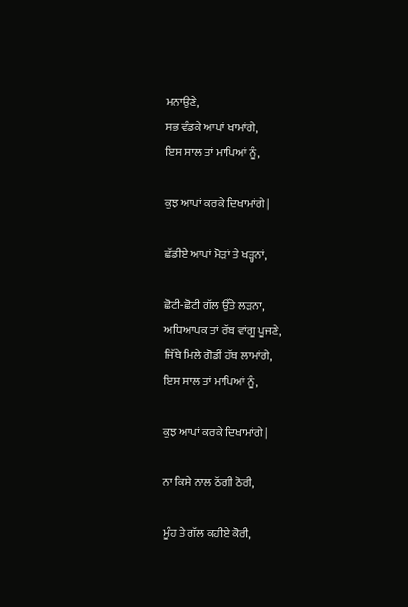ਮਨਾਉਣੇ,
ਸਭ ਵੰਡਕੇ ਆਪਾਂ ਖਾਮਾਂਗੇ,
ਇਸ ਸਾਲ ਤਾਂ ਮਾਪਿਆਂ ਨੂੰ,

ਕੁਝ ਆਪਾਂ ਕਰਕੇ ਦਿਖਾਮਾਂਗੇ |

ਛੱਡੀਏ ਆਪਾਂ ਮੋੜਾਂ ਤੇ ਖੜ੍ਹਨਾਂ,

ਛੋਟੀ-ਛੋਟੀ ਗੱਲ ਉੱਤੇ ਲੜਨਾ,
ਅਧਿਆਪਕ ਤਾਂ ਰੱਬ ਵਾਂਗੂ ਪੂਜਣੇ,
ਜਿੱਥੇ ਮਿਲੇ ਗੋਡੀਂ ਹੱਥ ਲਾਮਾਂਗੇ,
ਇਸ ਸਾਲ ਤਾਂ ਮਾਪਿਆਂ ਨੂੰ,

ਕੁਝ ਆਪਾਂ ਕਰਕੇ ਦਿਖਾਮਾਂਗੇ |

ਨਾ ਕਿਸੇ ਨਾਲ ਠੱਗੀ ਠੋਰੀ,

ਮੂੰਹ ਤੇ ਗੱਲ ਕਹੀਏ ਕੋਰੀ,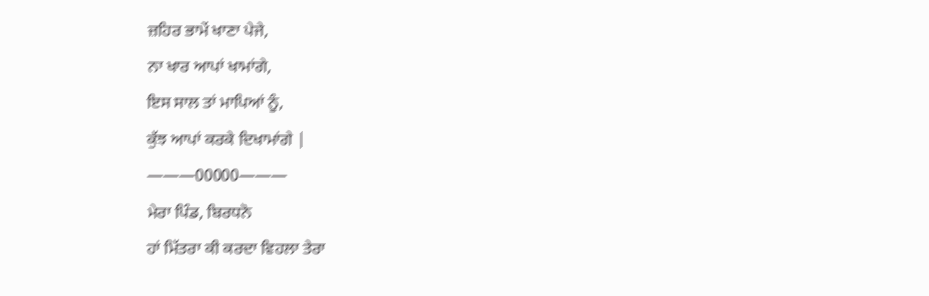ਜ਼ਹਿਰ ਭਾਮੇਂ ਖਾਣਾ ਪੇਜੇ,
ਨਾ ਖਾਰ ਆਪਾਂ ਖਾਮਾਂਗੇ,
ਇਸ ਸਾਲ ਤਾਂ ਮਾਪਿਆਂ ਨੂੰ,
ਕੁੱਝ ਆਪਾਂ ਕਰਕੇ ਦਿਖਾਮਾਂਗੇ |
———00000———
ਮੇਰਾ ਪਿੰਡ, ਬਿਰਧਨੋ
ਹਾਂ ਮਿੱਤਰਾ ਕੀ ਕਰਦਾ ਵਿਹਲਾ ਤੇਰਾ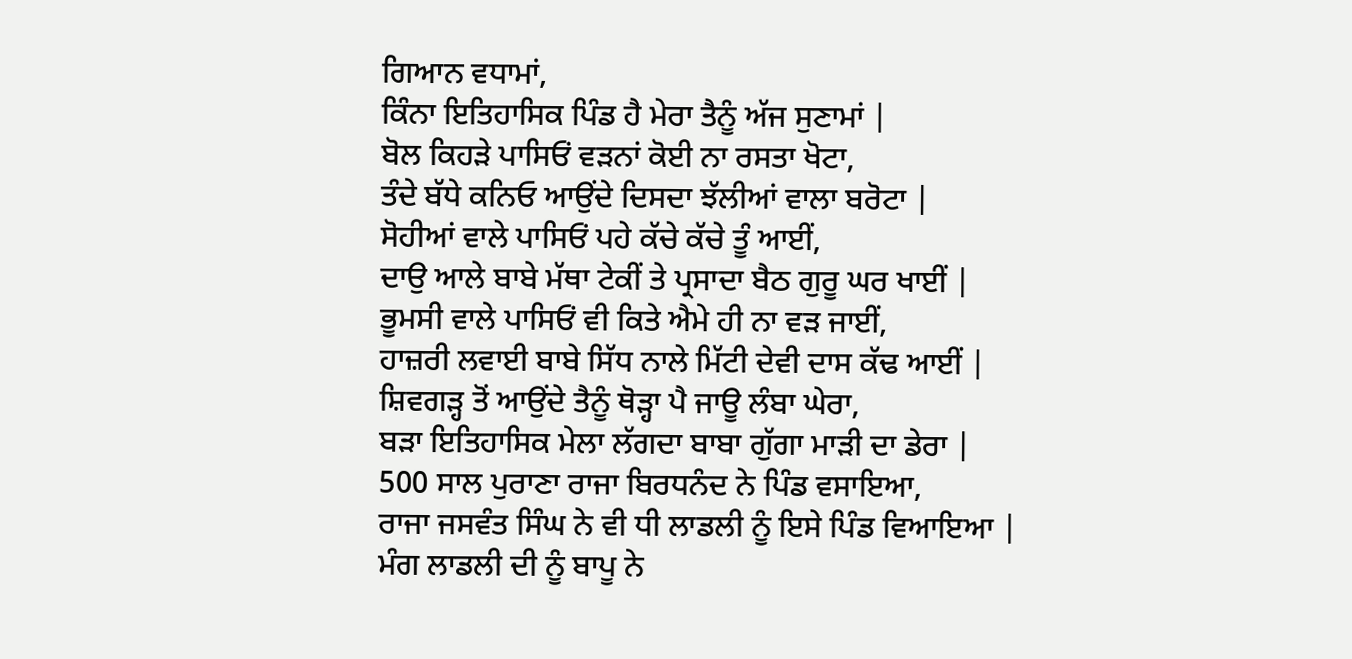ਗਿਆਨ ਵਧਾਮਾਂ,
ਕਿੰਨਾ ਇਤਿਹਾਸਿਕ ਪਿੰਡ ਹੈ ਮੇਰਾ ਤੈਨੂੰ ਅੱਜ ਸੁਣਾਮਾਂ |
ਬੋਲ ਕਿਹੜੇ ਪਾਸਿਓਂ ਵੜਨਾਂ ਕੋਈ ਨਾ ਰਸਤਾ ਖੋਟਾ,
ਤੰਦੇ ਬੱਧੇ ਕਨਿਓ ਆਉਂਦੇ ਦਿਸਦਾ ਝੱਲੀਆਂ ਵਾਲਾ ਬਰੋਟਾ |
ਸੋਹੀਆਂ ਵਾਲੇ ਪਾਸਿਓਂ ਪਹੇ ਕੱਚੇ ਕੱਚੇ ਤੂੰ ਆਈਂ,
ਦਾਉ ਆਲੇ ਬਾਬੇ ਮੱਥਾ ਟੇਕੀਂ ਤੇ ਪ੍ਰਸਾਦਾ ਬੈਠ ਗੁਰੂ ਘਰ ਖਾਈਂ |
ਭੂਮਸੀ ਵਾਲੇ ਪਾਸਿਓਂ ਵੀ ਕਿਤੇ ਐਮੇ ਹੀ ਨਾ ਵੜ ਜਾਈਂ,
ਹਾਜ਼ਰੀ ਲਵਾਈ ਬਾਬੇ ਸਿੱਧ ਨਾਲੇ ਮਿੱਟੀ ਦੇਵੀ ਦਾਸ ਕੱਢ ਆਈਂ |
ਸ਼ਿਵਗੜ੍ਹ ਤੋਂ ਆਉਂਦੇ ਤੈਨੂੰ ਥੋੜ੍ਹਾ ਪੈ ਜਾਊ ਲੰਬਾ ਘੇਰਾ,
ਬੜਾ ਇਤਿਹਾਸਿਕ ਮੇਲਾ ਲੱਗਦਾ ਬਾਬਾ ਗੁੱਗਾ ਮਾੜੀ ਦਾ ਡੇਰਾ |
500 ਸਾਲ ਪੁਰਾਣਾ ਰਾਜਾ ਬਿਰਧਨੰਦ ਨੇ ਪਿੰਡ ਵਸਾਇਆ,
ਰਾਜਾ ਜਸਵੰਤ ਸਿੰਘ ਨੇ ਵੀ ਧੀ ਲਾਡਲੀ ਨੂੰ ਇਸੇ ਪਿੰਡ ਵਿਆਇਆ |
ਮੰਗ ਲਾਡਲੀ ਦੀ ਨੂੰ ਬਾਪੂ ਨੇ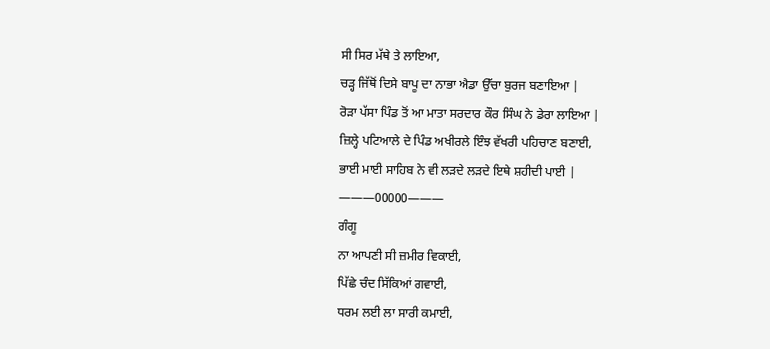ਸੀ ਸਿਰ ਮੱਥੇ ਤੇ ਲਾਇਆ,
ਚੜ੍ਹ ਜਿੱਥੋਂ ਦਿਸੇ ਬਾਪੂ ਦਾ ਨਾਭਾ ਐਡਾ ਉੱਚਾ ਬੁਰਜ ਬਣਾਇਆ |
ਰੋੜਾ ਪੱਸਾ ਪਿੰਡ ਤੋਂ ਆ ਮਾਤਾ ਸਰਦਾਰ ਕੌਰ ਸਿੰਘ ਨੇ ਡੇਰਾ ਲਾਇਆ |
ਜ਼ਿਲ੍ਹੇ ਪਟਿਆਲੇ ਦੇ ਪਿੰਡ ਅਖੀਰਲੇ ਇੰਝ ਵੱਖਰੀ ਪਹਿਚਾਣ ਬਣਾਈ,
ਭਾਈ ਮਾਈ ਸਾਹਿਬ ਨੇ ਵੀ ਲੜਦੇ ਲੜਦੇ ਇਥੇ ਸ਼ਹੀਦੀ ਪਾਈ |
———00000———
ਗੰਗੂ
ਨਾ ਆਪਣੀ ਸੀ ਜ਼ਮੀਰ ਵਿਕਾਈ,
ਪਿੱਛੇ ਚੰਦ ਸਿੱਕਿਆਂ ਗਵਾਈ,
ਧਰਮ ਲਈ ਲਾ ਸਾਰੀ ਕਮਾਈ,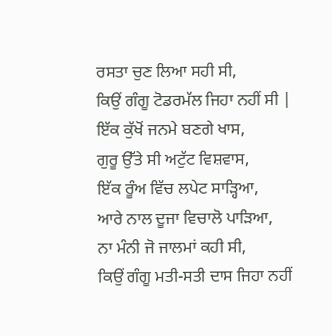ਰਸਤਾ ਚੁਣ ਲਿਆ ਸਹੀ ਸੀ,
ਕਿਉਂ ਗੰਗੂ ਟੋਡਰਮੱਲ ਜਿਹਾ ਨਹੀਂ ਸੀ |
ਇੱਕ ਕੁੱਖੋਂ ਜਨਮੇ ਬਣਗੇ ਖਾਸ,
ਗੁਰੂ ਉੱਤੇ ਸੀ ਅਟੁੱਟ ਵਿਸ਼ਵਾਸ,
ਇੱਕ ਰੂੰਅ ਵਿੱਚ ਲਪੇਟ ਸਾੜ੍ਹਿਆ,
ਆਰੇ ਨਾਲ ਦੂਜਾ ਵਿਚਾਲੋ ਪਾੜਿਆ,
ਨਾ ਮੰਨੀ ਜੋ ਜਾਲਮਾਂ ਕਹੀ ਸੀ,
ਕਿਉਂ ਗੰਗੂ ਮਤੀ-ਸਤੀ ਦਾਸ ਜਿਹਾ ਨਹੀਂ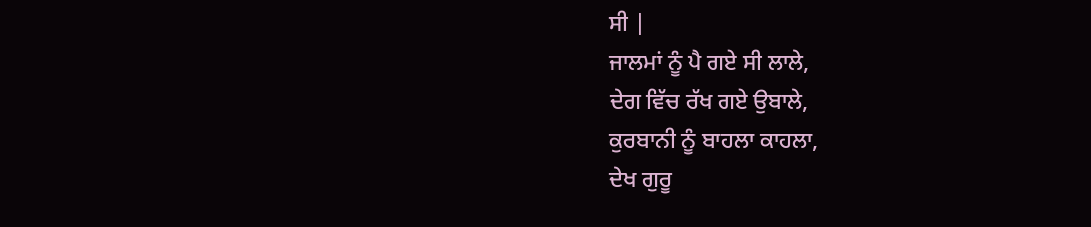ਸੀ |
ਜਾਲਮਾਂ ਨੂੰ ਪੈ ਗਏ ਸੀ ਲਾਲੇ,
ਦੇਗ ਵਿੱਚ ਰੱਖ ਗਏ ਉਬਾਲੇ,
ਕੁਰਬਾਨੀ ਨੂੰ ਬਾਹਲਾ ਕਾਹਲਾ,
ਦੇਖ ਗੁਰੂ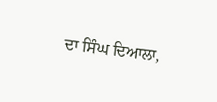ਦਾ ਸਿੰਘ ਦਿਆਲਾ,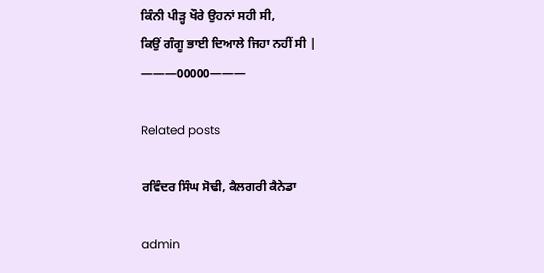ਕਿੰਨੀ ਪੀੜ੍ਹ ਖੌਰੇ ਉਹਨਾਂ ਸਹੀ ਸੀ,
ਕਿਉਂ ਗੰਗੂ ਭਾਈ ਦਿਆਲੇ ਜਿਹਾ ਨਹੀਂ ਸੀ |
———00000———

Related posts

ਰਵਿੰਦਰ ਸਿੰਘ ਸੋਢੀ, ਕੈਲਗਰੀ ਕੈਨੇਡਾ

admin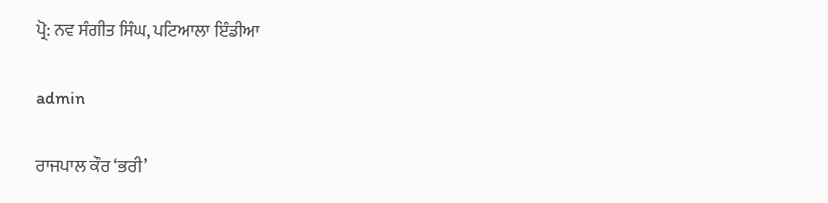ਪ੍ਰੋ: ਨਵ ਸੰਗੀਤ ਸਿੰਘ, ਪਟਿਆਲਾ ਇੰਡੀਆ

admin

ਰਾਜਪਾਲ ਕੌਰ ‘ਭਰੀ’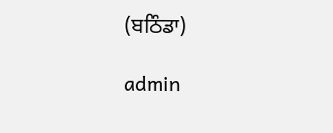(ਬਠਿੰਡਾ)

admin